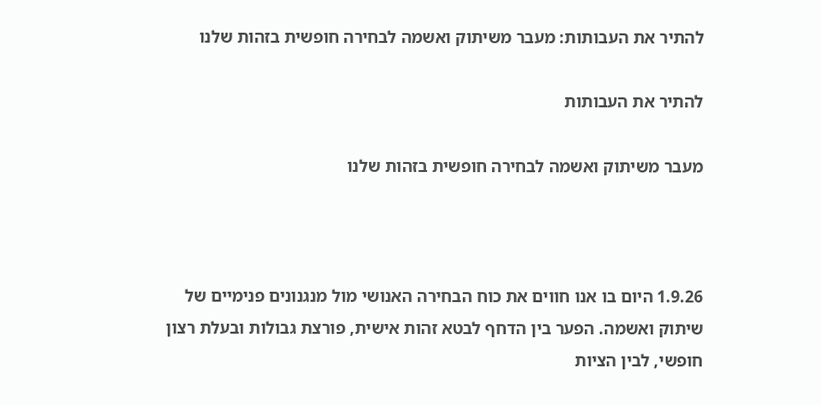להתיר את העבותות: מעבר משיתוק ואשמה לבחירה חופשית בזהות שלנו

להתיר את העבותות

מעבר משיתוק ואשמה לבחירה חופשית בזהות שלנו



1.9.26 היום בו אנו חווים את כוח הבחירה האנושי מול מנגנונים פנימיים של שיתוק ואשמה. הפער בין הדחף לבטא זהות אישית, פורצת גבולות ובעלת רצון חופשי, לבין הציות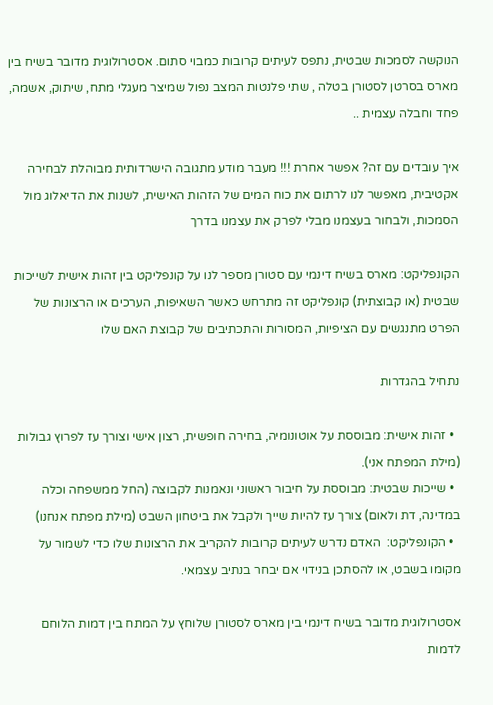הנוקשה לסמכות שבטית, נתפס לעיתים קרובות כמבוי סתום. אסטרולוגית מדובר בשיח בין מארס בסרטן לסטורן בטלה , שתי פלנטות המצב נפול שמיצר מעגלי מתח, שיתוק, אשמה, פחד וחבלה עצמית ..

איך עובדים עם זה? אפשר אחרת !!! מעבר מודע מתגובה הישרדותית מבוהלת לבחירה אקטיבית, מאפשר לנו לרתום את כוח המים של הזהות האישית, לשנות את הדיאלוג מול הסמכות, ולבחור בעצמנו מבלי לפרק את עצמנו בדרך

הקונפליקט: מארס בשיח דינמי עם סטורן מספר לנו על קונפליקט בין זהות אישית לשייכות שבטית (או קבוצתית) קונפליקט זה מתרחש כאשר השאיפות, הערכים או הרצונות של הפרט מתנגשים עם הציפיות, המסורות והתכתיבים של קבוצת האם שלו

נתחיל בהגדרות

  • זהות אישית: מבוססת על אוטונומיה, בחירה חופשית, רצון אישי וצורך עז לפרוץ גבולות  (מילת המפתח אני).
  • שייכות שבטית: מבוססת על חיבור ראשוני ונאמנות לקבוצה (החל ממשפחה וכלה במדינה, דת ולאום) צורך עז להיות שייך ולקבל את ביטחון השבט (מילת מפתח אנחנו)
  • הקונפליקט:  האדם נדרש לעיתים קרובות להקריב את הרצונות שלו כדי לשמור על מקומו בשבט, או להסתכן בנידוי אם יבחר בנתיב עצמאי.

אסטרולוגית מדובר בשיח דינמי בין מארס לסטורן שלוחץ על המתח בין דמות הלוחם לדמות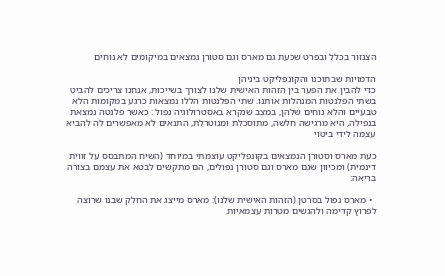הצנזור בכלל ובפרט שכעת גם מארס וגם סטורן נמצאים במיקומים לא נוחים

הדמויות שבתוכנו והקונפליקט ביניהן
כדי להבין את הפער בין הזהות האישית שלנו לצורך בשייכות, אנחנו צריכים להביט בשתי הפלנטות המנהלות אותנו. שתי הפלנטות הללו נמצאות כרגע במקומות הלא טבעיים והלא נוחים שלהן, במצב שנקרא באסטרולוגיה נפול : כאשר פלנטה נמצאת בנפילה, היא מרגישה חלשה, מתוסכלת ומנוטרלת, התנאים לא מאפשרים לה להביא עצמה לידי ביטוי

כעת מארס וסטורן הנמצאים בקונפליקט עוצמתי במיוחד (השיח המתבסס על זווית דינמית) ומכיוון שגם מארס וגם סטורן נפולים, הם מתקשים לבטא את עצמם בצורה בריאה:

  • מארס נפול בסרטן (הזהות האישית שלנו): מארס מייצג את החלק שבנו שרוצה לפרוץ קדימה ולהגשים מטרות עצמאיות.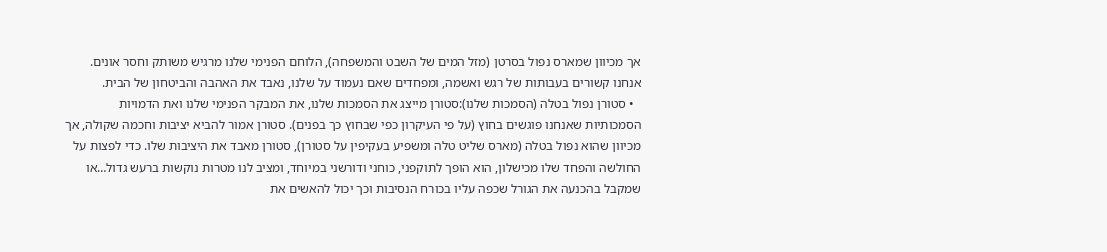אך מכיוון שמארס נפול בסרטן (מזל המים של השבט והמשפחה), הלוחם הפנימי שלנו מרגיש משותק וחסר אונים. אנחנו קשורים בעבותות של רגש ואשמה, ומפחדים שאם נעמוד על שלנו, נאבד את האהבה והביטחון של הבית.
  • סטורן נפול בטלה (הסמכות שלנו):סטורן מייצג את הסמכות שלנו, את המבקר הפנימי שלנו ואת הדמויות הסמכותיות שאנחנו פוגשים בחוץ (על פי העיקרון כפי שבחוץ כך בפנים). סטורן אמור להביא יציבות וחכמה שקולה, אך מכיוון שהוא נפול בטלה (מארס שליט טלה ומשפיע בעקיפין על סטורן), סטורן מאבד את היציבות שלו. כדי לפצות על החולשה והפחד שלו מכישלון, הוא הופך לתוקפני, כוחני ודורשני במיוחד, ומציב לנו מטרות נוקשות ברעש גדול…או שמקבל בהכנעה את הגורל שכפה עליו בכורח הנסיבות וכך יכול להאשים את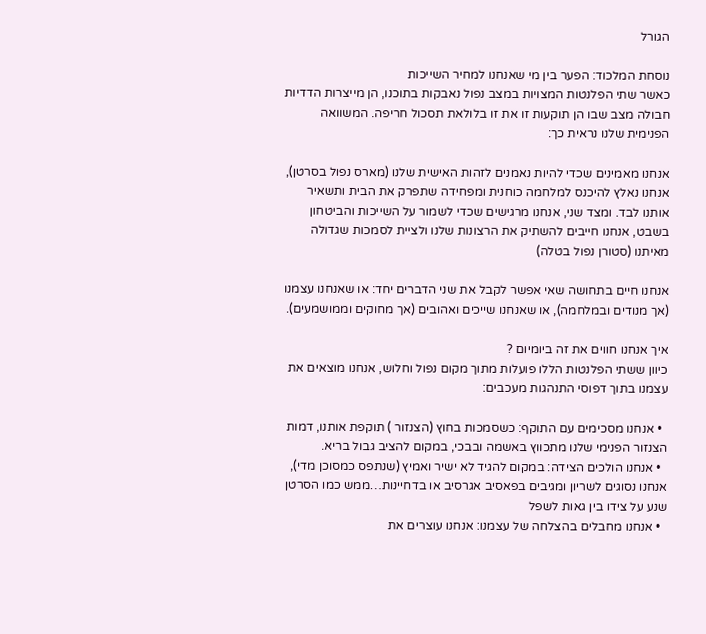הגורל

נוסחת המלכוד: הפער בין מי שאנחנו למחיר השייכות
כאשר שתי הפלנטות המצויות במצב נפול נאבקות בתוכנו, הן מייצרות הדדיות חבולה מצב שבו הן תוקעות זו את זו בלולאת תסכול חריפה. המשוואה הפנימית שלנו נראית כך:

אנחנו מאמינים שכדי להיות נאמנים לזהות האישית שלנו (מארס נפול בסרטן), אנחנו נאלץ להיכנס למלחמה כוחנית ומפחידה שתפרק את הבית ותשאיר אותנו לבד. ומצד שני, אנחנו מרגישים שכדי לשמור על השייכות והביטחון בשבט, אנחנו חייבים להשתיק את הרצונות שלנו ולציית לסמכות שגדולה מאיתנו (סטורן נפול בטלה)

אנחנו חיים בתחושה שאי אפשר לקבל את שני הדברים יחד: או שאנחנו עצמנו (אך מנודים ובמלחמה), או שאנחנו שייכים ואהובים (אך מחוקים וממושמעים).

איך אנחנו חווים את זה ביומיום ?
כיוון ששתי הפלנטות הללו פועלות מתוך מקום נפול וחלוש, אנחנו מוצאים את עצמנו בתוך דפוסי התנהגות מעכבים:

  • אנחנו מסכימים עם התוקף: כשסמכות בחוץ (הצנזור ) תוקפת אותנו, דמות הצנזור הפנימי שלנו מתכווץ באשמה ובבכי, במקום להציב גבול בריא.
  • אנחנו הולכים הצידה: במקום להגיד לא ישיר ואמיץ (שנתפס כמסוכן מדי), אנחנו נסוגים לשריון ומגיבים בפאסיב אגרסיב או בדחיינות…ממש כמו הסרטן שנע על צידו בין גאות לשפל
  • אנחנו מחבלים בהצלחה של עצמנו: אנחנו עוצרים את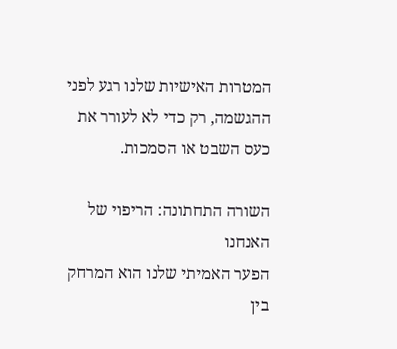המטרות האישיות שלנו רגע לפני ההגשמה, רק כדי לא לעורר את כעס השבט או הסמכות.

השורה התחתונה: הריפוי של האנחנו
הפער האמיתי שלנו הוא המרחק בין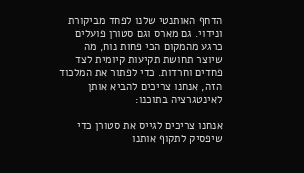הדחף האותנטי שלנו לפחד מביקורת ונידוי. גם מארס וגם סטורן פועלים כרגע מהמקום הכי פחות נוח, מה שיוצר תחושת תקיעות קיומית לצד פחדים וחרדות. כדי לפתור את המלכוד הזה, אנחנו צריכים להביא אותן לאינטגרציה בתוכנו:

אנחנו צריכים לגייס את סטורן כדי שיפסיק לתקוף אותנו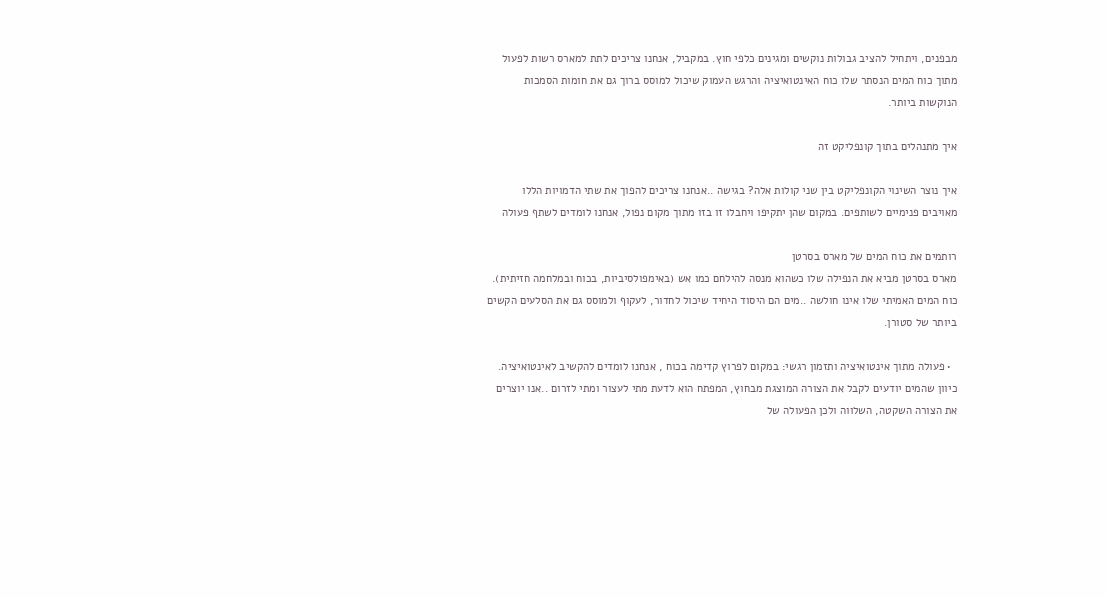מבפנים, ויתחיל להציב גבולות נוקשים ומגינים כלפי חוץ. במקביל, אנחנו צריכים לתת למארס רשות לפעול מתוך כוח המים הנסתר שלו כוח האינטואיציה והרגש העמוק שיכול למוסס ברוך גם את חומות הסמכות הנוקשות ביותר.

איך מתנהלים בתוך קונפליקט זה

איך נוצר השינוי הקונפליקט בין שני קולות אלה? בגישה ..אנחנו צריכים להפוך את שתי הדמויות הללו מאויבים פנימיים לשותפים. במקום שהן יתקיפו ויחבלו זו בזו מתוך מקום נפול, אנחנו לומדים לשתף פעולה

רותמים את כוח המים של מארס בסרטן
מארס בסרטן מביא את הנפילה שלו כשהוא מנסה להילחם כמו אש (באימפולסיביות, בכוח ובמלחמה חזיתית). כוח המים האמיתי שלו אינו חולשה ..מים הם היסוד היחיד שיכול לחדור, לעקוף ולמוסס גם את הסלעים הקשים ביותר של סטורן.

  • פעולה מתוך אינטואיציה ותזמון רגשי: במקום לפרוץ קדימה בכוח , אנחנו לומדים להקשיב לאינטואיציה. כיוון שהמים יודעים לקבל את הצורה המוצגת מבחוץ, המפתח הוא לדעת מתי לעצור ומתי לזרום ..אנו יוצרים את הצורה השקטה, השלווה ולכן הפעולה של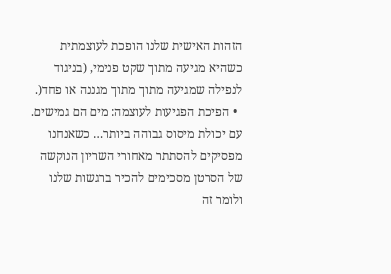הזהות האישית שלנו הופכת לעוצמתית כשהיא מגיעה מתוך שקט פנימי, (בניגוד לנפילה שמגיעה מתוך מתוך מגננה או פחד(.
  • הפיכת הפגיעות לעוצמה: מים הם גמישים. עם יכולת מיסוס גבוהה ביותר… כשאנחנו מפסיקים להסתתר מאחורי השריון הנוקשה של הסרטן מסכימים להכיר ברגשות שלנו ולומר זה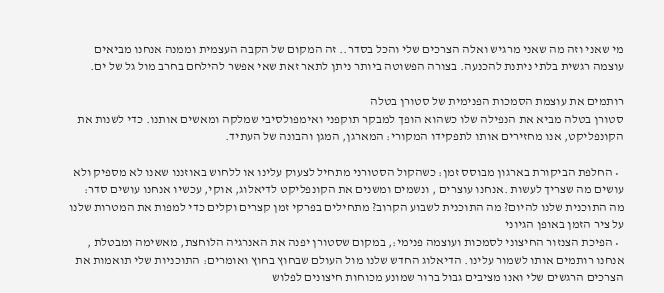מי שאני וזה מה שאני מרגיש ואלה הצרכים שלי והכל בסדר.. זה המקום של הקבה העצמית וממנה אנחנו מביאים עוצמה רגשית בלתי ניתנת להכנעה. בצורה הפשוטה ביותר ניתן לתאר זאת שאי אפשר להילחם בחרב מול גל של ים.

רותמים את עוצמת הסמכות הפנימית של סטורן בטלה
סטורן בטלה מביא את הנפילה שלו כשהוא הופך למבקר תוקפני ואימפולסיבי שמלקה ומאשים אותנו. כדי לשנות את הקונפליקט, אנו מחזירים אותו לתפקידו המקורי: המארגן, המגן והבונה של העתיד.

  • החלפת הביקורת בארגון מבוסס זמן: כשהקול הסטורני מתחיל לצעוק עלינו או ללחוש באוזננו שאנו לא מספיק ולא עושים מה שצריך לעשות .אנחנו עוצרים , ונשמים ומשנים את הקונפליקט לדיאלוג, אוקי, עכשיו אנחנו עושים סדר: מה התוכנית שלנו להיום? מה התוכנית לשבוע הקרוב? מתחילים בפרקי זמן קצרים וקלים כדי למפות את המטרות שלנו על ציר הזמן באופן הגיוני
  • הפיכת הצנזור החיצוני לסמכות ועוצמה פנימי:, במקום שסטורן יפנה את האנרגיה הלוחצת, מאשימה ומבטלת , אנחנו רותמים אותו לשמור עלינו. הדיאלוג החדש שלנו מול העולם שבחוץ בחוץ ואומרים: התוכניות שלי תואמות את הצרכים הרגשים שלי ואנו מציבים גבול ברור שמונע מכוחות חיצונים לפלוש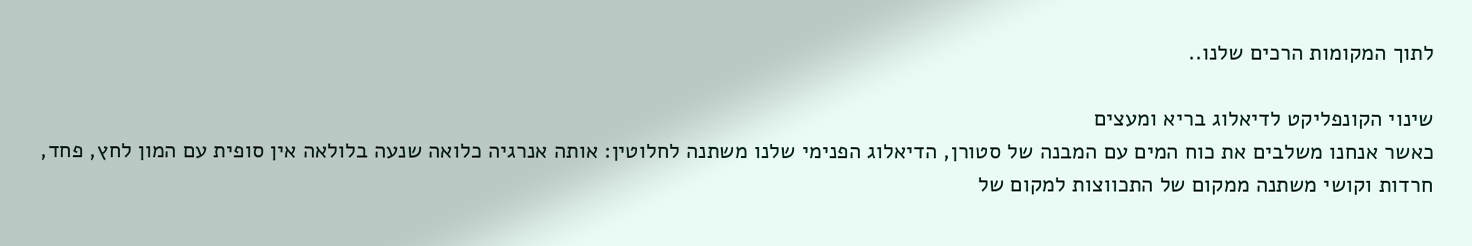לתוך המקומות הרכים שלנו..

שינוי הקונפליקט לדיאלוג בריא ומעצים
כאשר אנחנו משלבים את כוח המים עם המבנה של סטורן, הדיאלוג הפנימי שלנו משתנה לחלוטין: אותה אנרגיה כלואה שנעה בלולאה אין סופית עם המון לחץ, פחד, חרדות וקושי משתנה ממקום של התכווצות למקום של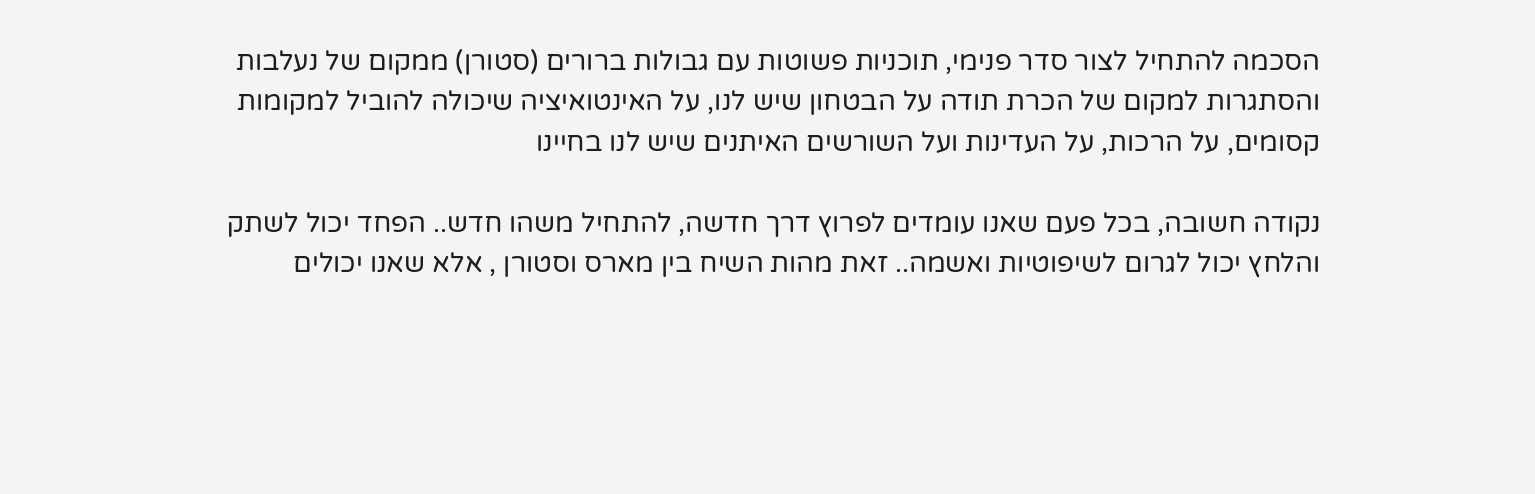הסכמה להתחיל לצור סדר פנימי, תוכניות פשוטות עם גבולות ברורים (סטורן) ממקום של נעלבות והסתגרות למקום של הכרת תודה על הבטחון שיש לנו, על האינטואיציה שיכולה להוביל למקומות קסומים, על הרכות, על העדינות ועל השורשים האיתנים שיש לנו בחיינו

נקודה חשובה, בכל פעם שאנו עומדים לפרוץ דרך חדשה, להתחיל משהו חדש.. הפחד יכול לשתק  והלחץ יכול לגרום לשיפוטיות ואשמה.. זאת מהות השיח בין מארס וסטורן , אלא שאנו יכולים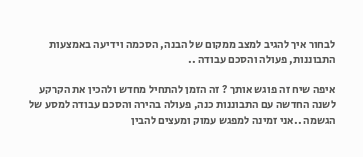לבחור איך להגיב למצב ממקום של הבנה, הסכמה וידיעה באמצעות התבוננות, פעולה והסכם עבודה ..

איפה שיח זה פוגש אותך ? זה הזמן להתחיל מחדש ולהכין את הקרקע לשנה החדשה עם התבוננות כנה, פעולה בהירה והסכם עבודה למסע של הגשמה ..אני זמינה למפגש עמוק ומעצים להבין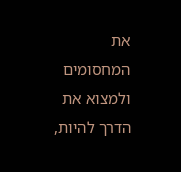את המחסומים ולמצוא את הדרך להיות,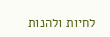לחיות ולהנות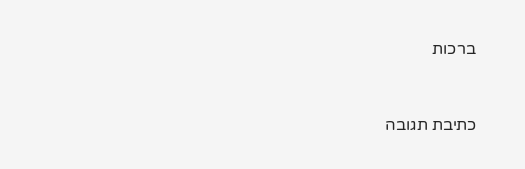ברכות



כתיבת תגובה